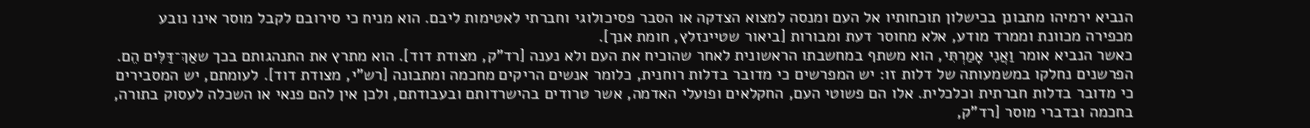הנביא ירמיהו מתבונן בכישלון תוכחותיו אל העם ומנסה למצוא הצדקה או הסבר פסיכולוגי וחברתי לאטימות ליבם. הוא מניח כי סירובם לקבל מוסר אינו נובע מכפירה מכוונת וממרד מודע, אלא מחוסר דעת ומבורות [ביאור שטיינזלץ, חומת אנך].
כאשר הנביא אומר וַאֲנִי אָמַרְתִּי, הוא משתף במחשבתו הראשונית לאחר שהוכיח את העם ולא נענה [רד"ק, מצודת דוד]. הוא מתרץ את התנהגותם בכך שאַךְ־דַּלִּים הֵם. הפרשנים נחלקו במשמעותה של דלות זו: יש המפרשים כי מדובר בדלות רוחנית, כלומר אנשים הריקים מחכמה ומתבונה [רש"י, מצודת דוד]. לעומתם, יש המסבירים כי מדובר בדלות חברתית וכלכלית. אלו הם פשוטי העם, החקלאים ופועלי האדמה, אשר טרודים בהישרדותם ובעבודתם, ולכן אין להם פנאי או השכלה לעסוק בתורה, בחכמה ובדברי מוסר [רד"ק,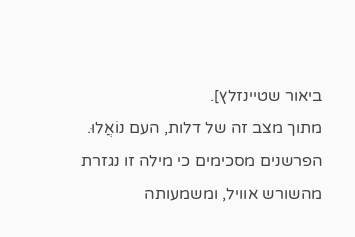ביאור שטיינזלץ].
מתוך מצב זה של דלות, העם נוֹאֲלוּ. הפרשנים מסכימים כי מילה זו נגזרת מהשורש אוויל, ומשמעותה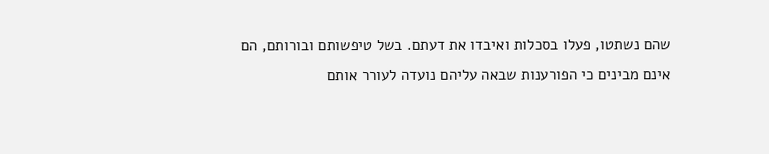שהם נשתטו, פעלו בסכלות ואיבדו את דעתם. בשל טיפשותם ובורותם, הם אינם מבינים כי הפורענות שבאה עליהם נועדה לעורר אותם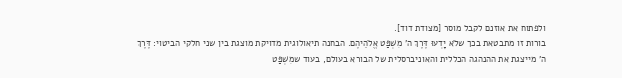ולפתוח את אוזנם לקבל מוסר [מצודת דוד].
בורות זו מתבטאת בכך שלֹא יָדְעוּ דֶּרֶךְ ה' מִשְׁפַּט אֱלֹהֵיהֶם. הבחנה תיאולוגית מדויקת מוצגת בין שני חלקי הביטוי: דֶּרֶךְ ה' מייצגת את ההנהגה הכללית והאוניברסלית של הבורא בעולם, בעוד שמִשְׁפַּט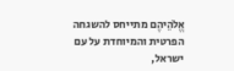אֱלֹהֵיהֶם מתייחס להשגחה הפרטית והמיוחדת על עם ישראל,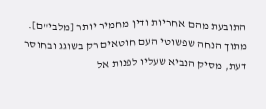התובעת מהם אחריות ודין מחמיר יותר [מלבי"ם].
מתוך הנחה שפשוטי העם חוטאים רק בשוגג ובחוסר דעת, מסיק הנביא שעליו לפנות אל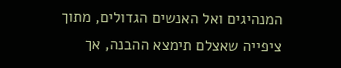המנהיגים ואל האנשים הגדולים, מתוך ציפייה שאצלם תימצא ההבנה, אך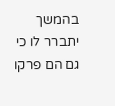בהמשך יתברר לו כי גם הם פרקו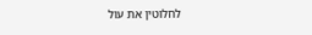לחלוטין את עול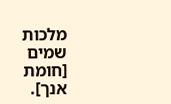מלכות שמים [חומת אנך].